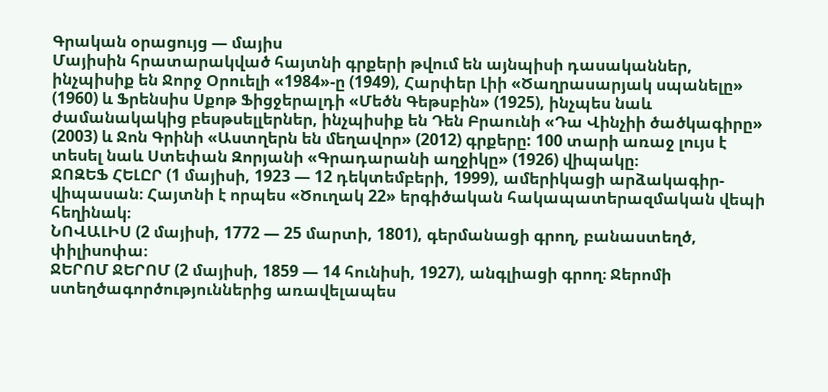Գրական օրացույց — մայիս
Մայիսին հրատարակված հայտնի գրքերի թվում են այնպիսի դասականներ, ինչպիսիք են Ջորջ Օրուելի «1984»-ը (1949), Հարփեր Լիի «Ծաղրասարյակ սպանելը» (1960) և Ֆրենսիս Սքոթ Ֆիցջերալդի «Մեծն Գեթսբին» (1925), ինչպես նաև ժամանակակից բեսթսելլերներ, ինչպիսիք են Դեն Բրաունի «Դա Վինչիի ծածկագիրը» (2003) և Ջոն Գրինի «Աստղերն են մեղավոր» (2012) գրքերը: 100 տարի առաջ լույս է տեսել նաև Ստեփան Զորյանի «Գրադարանի աղջիկը» (1926) վիպակը։
ՋՈԶԵՖ ՀԵԼԸՐ (1 մայիսի, 1923 — 12 դեկտեմբերի, 1999), ամերիկացի արձակագիր-վիպասան։ Հայտնի է որպես «Ծուղակ 22» երգիծական հակապատերազմական վեպի հեղինակ։
ՆՈՎԱԼԻՍ (2 մայիսի, 1772 — 25 մարտի, 1801), գերմանացի գրող, բանաստեղծ, փիլիսոփա։
ՋԵՐՈՄ ՋԵՐՈՄ (2 մայիսի, 1859 — 14 հունիսի, 1927), անգլիացի գրող։ Ջերոմի ստեղծագործություններից առավելապես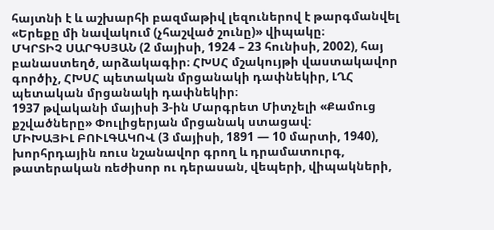հայտնի է և աշխարհի բազմաթիվ լեզուներով է թարգմանվել «Երեքը մի նավակում (չհաշված շունը)» վիպակը։
ՄԿՐՏԻՉ ՍԱՐԳՍՅԱՆ (2 մայիսի, 1924 – 23 հունիսի, 2002), հայ բանաստեղծ, արձակագիր։ ՀԽՍՀ մշակույթի վաստակավոր գործիչ, ՀԽՍՀ պետական մրցանակի դափնեկիր, ԼՂՀ պետական մրցանակի դափնեկիր։
1937 թվականի մայիսի 3-ին Մարգրետ Միտչելի «Քամուց քշվածները» Փուլիցերյան մրցանակ ստացավ։
ՄԻԽԱՅԻԼ ԲՈՒԼԳԱԿՈՎ (3 մայիսի, 1891 — 10 մարտի, 1940), խորհրդային ռուս նշանավոր գրող և դրամատուրգ, թատերական ռեժիսոր ու դերասան, վեպերի, վիպակների,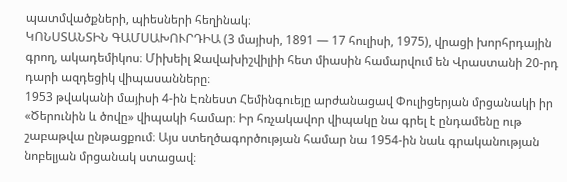պատմվածքների, պիեսների հեղինակ։
ԿՈՆՍՏԱՆՏԻՆ ԳԱՄՍԱԽՈՒՐԴԻԱ (3 մայիսի, 1891 — 17 հուլիսի, 1975), վրացի խորհրդային գրող, ակադեմիկոս։ Միխեիլ Ջավախիշվիլիի հետ միասին համարվում են Վրաստանի 20-րդ դարի ազդեցիկ վիպասանները։
1953 թվականի մայիսի 4-ին Էռնեստ Հեմինգուեյը արժանացավ Փուլիցերյան մրցանակի իր «Ծերունին և ծովը» վիպակի համար։ Իր հռչակավոր վիպակը նա գրել է ընդամենը ութ շաբաթվա ընթացքում։ Այս ստեղծագործության համար նա 1954-ին նաև գրականության նոբելյան մրցանակ ստացավ։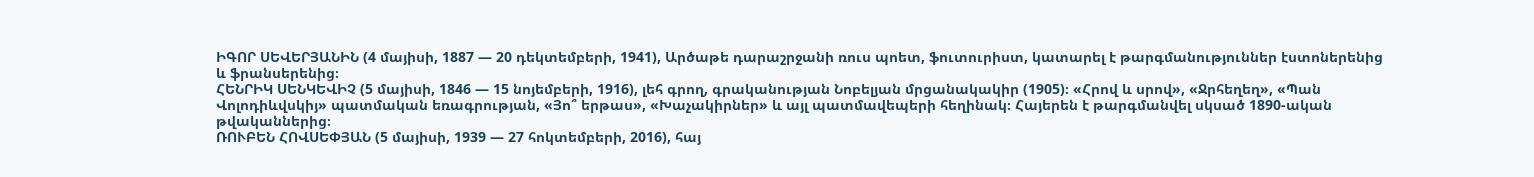ԻԳՈՐ ՍԵՎԵՐՅԱՆԻՆ (4 մայիսի, 1887 — 20 դեկտեմբերի, 1941), Արծաթե դարաշրջանի ռուս պոետ, ֆուտուրիստ, կատարել է թարգմանություններ էստոներենից և ֆրանսերենից։
ՀԵՆՐԻԿ ՍԵՆԿԵՎԻՉ (5 մայիսի, 1846 — 15 նոյեմբերի, 1916), լեհ գրող, գրականության Նոբելյան մրցանակակիր (1905)։ «Հրով և սրով», «Ջրհեղեղ», «Պան Վոլոդիևվսկիյ» պատմական եռագրության, «Յո՞ երթաս», «Խաչակիրներ» և այլ պատմավեպերի հեղինակ։ Հայերեն է թարգմանվել սկսած 1890-ական թվականներից։
ՌՈՒԲԵՆ ՀՈՎՍԵՓՅԱՆ (5 մայիսի, 1939 — 27 հոկտեմբերի, 2016), հայ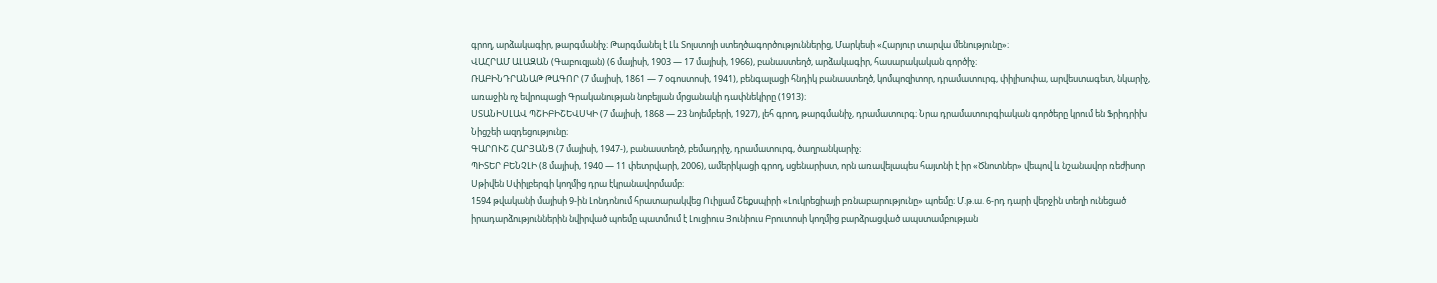գրող, արձակագիր, թարգմանիչ։ Թարգմանել է Լև Տոլստոյի ստեղծագործություններից, Մարկեսի «Հարյուր տարվա մենությունը»։
ՎԱՀՐԱՄ ԱԼԱԶԱՆ (Գաբուզյան) (6 մայիսի, 1903 — 17 մայիսի, 1966), բանաստեղծ, արձակագիր, հասարակական գործիչ։
ՌԱԲԻՆԴՐԱՆԱԹ ԹԱԳՈՐ (7 մայիսի, 1861 — 7 օգոստոսի, 1941), բենգալացի հնդիկ բանաստեղծ, կոմպոզիտոր, դրամատուրգ, փիլիսոփա, արվեստագետ, նկարիչ, առաջին ոչ եվրոպացի Գրականության նոբելյան մրցանակի դափնեկիրը (1913)։
ՍՏԱՆԻՍԼԱՎ ՊՇԻԲԻՇԵՎՍԿԻ (7 մայիսի, 1868 — 23 նոյեմբերի, 1927), լեհ գրող, թարգմանիչ, դրամատուրգ։ Նրա դրամատուրգիական գործերը կրում են Ֆրիդրիխ Նիցշեի ազդեցությունը։
ԳԱՐՈՒՇ ՀԱՐՅԱՆՑ (7 մայիսի, 1947-), բանաստեղծ, բեմադրիչ, դրամատուրգ, ծաղրանկարիչ։
ՊԻՏԵՐ ԲԵՆՉԼԻ (8 մայիսի, 1940 — 11 փետրվարի, 2006), ամերիկացի գրող, սցենարիստ, որն առավելապես հայտնի է իր «Ծնոտներ» վեպով և նշանավոր ռեժիսոր Սթիվեն Սփիլբերգի կողմից դրա էկրանավորմամբ։
1594 թվականի մայիսի 9-ին Լոնդոնում հրատարակվեց Ուիլյամ Շեքսպիրի «Լուկրեցիայի բռնաբարությունը» պոեմը։ Մ.թ.ա. 6-րդ դարի վերջին տեղի ունեցած իրադարձություններին նվիրված պոեմը պատմում է Լուցիուս Յունիուս Բրուտոսի կողմից բարձրացված ապստամբության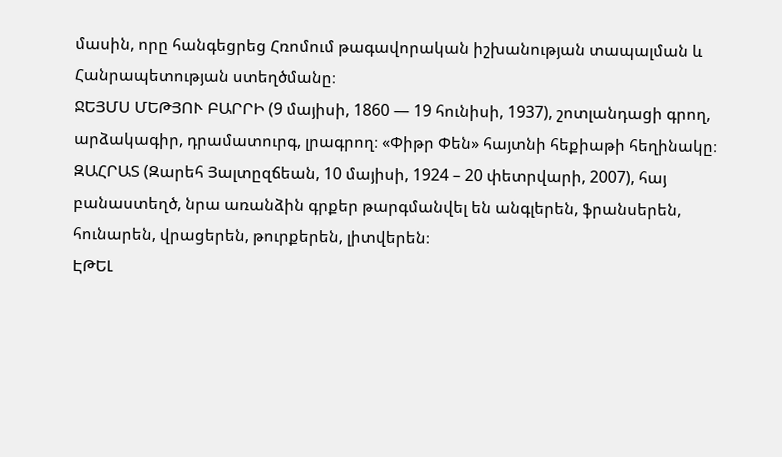մասին, որը հանգեցրեց Հռոմում թագավորական իշխանության տապալման և Հանրապետության ստեղծմանը։
ՋԵՅՄՍ ՄԵԹՅՈՒ ԲԱՐՐԻ (9 մայիսի, 1860 — 19 հունիսի, 1937), շոտլանդացի գրող, արձակագիր, դրամատուրգ, լրագրող։ «Փիթր Փեն» հայտնի հեքիաթի հեղինակը։
ԶԱՀՐԱՏ (Զարեհ Յալտըզճեան, 10 մայիսի, 1924 – 20 փետրվարի, 2007), հայ բանաստեղծ, նրա առանձին գրքեր թարգմանվել են անգլերեն, ֆրանսերեն, հունարեն, վրացերեն, թուրքերեն, լիտվերեն։
ԷԹԵԼ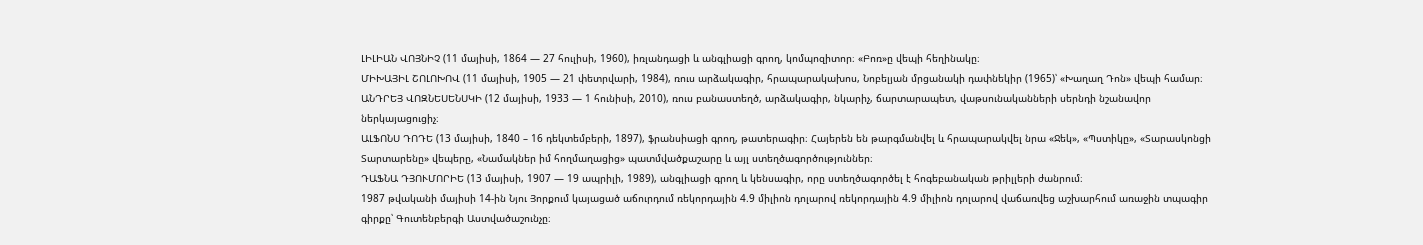ԼԻԼԻԱՆ ՎՈՅՆԻՉ (11 մայիսի, 1864 — 27 հուլիսի, 1960), իռլանդացի և անգլիացի գրող, կոմպոզիտոր։ «Բոռ»ը վեպի հեղինակը։
ՄԻԽԱՅԻԼ ՇՈԼՈԽՈՎ (11 մայիսի, 1905 — 21 փետրվարի, 1984), ռուս արձակագիր, հրապարակախոս, Նոբելյան մրցանակի դափնեկիր (1965)՝ «Խաղաղ Դոն» վեպի համար։
ԱՆԴՐԵՅ ՎՈԶՆԵՍԵՆՍԿԻ (12 մայիսի, 1933 — 1 հունիսի, 2010), ռուս բանաստեղծ, արձակագիր, նկարիչ, ճարտարապետ, վաթսունականների սերնդի նշանավոր ներկայացուցիչ։
ԱԼՖՈՆՍ ԴՈԴԵ (13 մայիսի, 1840 – 16 դեկտեմբերի, 1897), ֆրանսիացի գրող, թատերագիր։ Հայերեն են թարգմանվել և հրապարակվել նրա «Ջեկ», «Պստիկը», «Տարասկոնցի Տարտարենը» վեպերը, «Նամակներ իմ հողմաղացից» պատմվածքաշարը և այլ ստեղծագործություններ։
ԴԱՖՆԱ ԴՅՈՒՄՈՐԻԵ (13 մայիսի, 1907 — 19 ապրիլի, 1989), անգլիացի գրող և կենսագիր, որը ստեղծագործել է հոգեբանական թրիլլերի ժանրում։
1987 թվականի մայիսի 14-ին Նյու Յորքում կայացած աճուրդում ռեկորդային 4.9 միլիոն դոլարով ռեկորդային 4.9 միլիոն դոլարով վաճառվեց աշխարհում առաջին տպագիր գիրքը՝ Գուտենբերգի Աստվածաշունչը։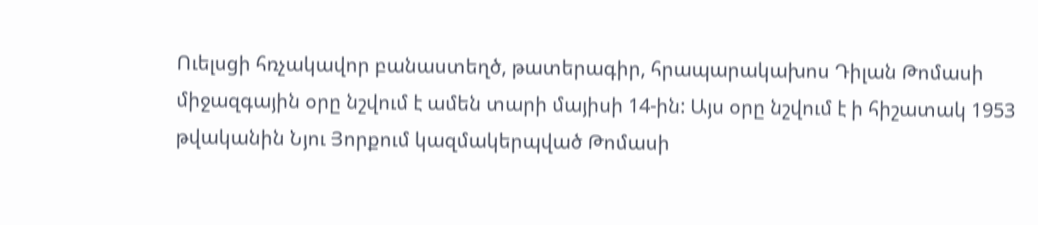Ուելսցի հռչակավոր բանաստեղծ, թատերագիր, հրապարակախոս Դիլան Թոմասի միջազգային օրը նշվում է ամեն տարի մայիսի 14-ին: Այս օրը նշվում է ի հիշատակ 1953 թվականին Նյու Յորքում կազմակերպված Թոմասի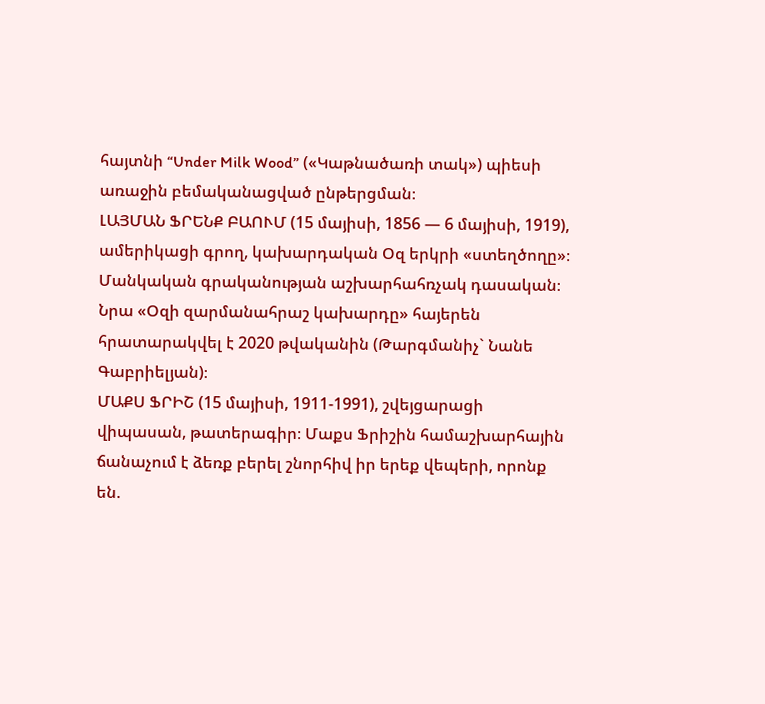հայտնի “Under Milk Wood” («Կաթնածառի տակ») պիեսի առաջին բեմականացված ընթերցման։
ԼԱՅՄԱՆ ՖՐԵՆՔ ԲԱՈՒՄ (15 մայիսի, 1856 — 6 մայիսի, 1919), ամերիկացի գրող, կախարդական Օզ երկրի «ստեղծողը»։ Մանկական գրականության աշխարհահռչակ դասական։ Նրա «Օզի զարմանահրաշ կախարդը» հայերեն հրատարակվել է 2020 թվականին (Թարգմանիչ` Նանե Գաբրիելյան)։
ՄԱՔՍ ՖՐԻՇ (15 մայիսի, 1911-1991), շվեյցարացի վիպասան, թատերագիր։ Մաքս Ֆրիշին համաշխարհային ճանաչում է ձեռք բերել շնորհիվ իր երեք վեպերի, որոնք են.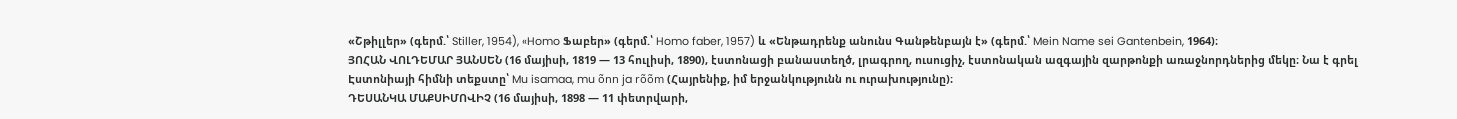«Շթիլլեր» (գերմ.՝ Stiller, 1954), «Homo Ֆաբեր» (գերմ.՝ Homo faber, 1957) և «Ենթադրենք անունս Գանթենբայն է» (գերմ.՝ Mein Name sei Gantenbein, 1964)։
ՅՈՀԱՆ ՎՈԼԴԵՄԱՐ ՅԱՆՍԵՆ (16 մայիսի, 1819 — 13 հուլիսի, 1890), էստոնացի բանաստեղծ, լրագրող, ուսուցիչ, էստոնական ազգային զարթոնքի առաջնորդներից մեկը։ Նա է գրել Էստոնիայի հիմնի տեքստը՝ Mu isamaa, mu õnn ja rõõm (Հայրենիք, իմ երջանկությունն ու ուրախությունը)։
ԴԵՍԱՆԿԱ ՄԱՔՍԻՄՈՎԻՉ (16 մայիսի, 1898 — 11 փետրվարի,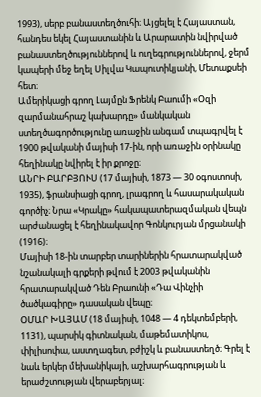1993), սերբ բանաստեղծուհի։ Այցելել է Հայաստան, հանդես եկել Հայաստանին և Արարատին նվիրված բանաստեղծություններով և ուղեգրություններով, ջերմ կապերի մեջ եղել Սիլվա Կապուտիկյանի, Մետաքսեի հետ։
Ամերիկացի գրող Լայմըն Ֆրենկ Բաումի «Օզի զարմանահրաշ կախարդը» մանկական ստեղծագործությունը առաջին անգամ տպագրվել է 1900 թվականի մայիսի 17-ին, որի առաջին օրինակը հեղինակը նվիրել է իր քրոջը։
ԱՆՐԻ ԲԱՐԲՅՈՒՍ (17 մայիսի, 1873 — 30 օգոստոսի, 1935), ֆրանսիացի գրող, լրագրող և հասարակական գործիչ։ Նրա «Կրակը» հակապատերազմական վեպն արժանացել է հեղինակավոր Գոնկուրյան մրցանակի (1916)։
Մայիսի 18-ին տարբեր տարիներին հրատարակված նշանակալի գրքերի թվում է 2003 թվականին հրատարակված Դեն Բրաունի «Դա Վինչիի ծածկագիրը» դասական վեպը։
ՕՄԱՐ ԽԱՅԱՄ (18 մայիսի, 1048 — 4 դեկտեմբերի, 1131), պարսիկ գիտնական, մաթեմատիկոս, փիլիսոփա, աստղագետ, բժիշկ և բանաստեղծ։ Գրել է նաև երկեր մեխանիկայի, աշխարհագրության և երաժշտության վերաբերյալ։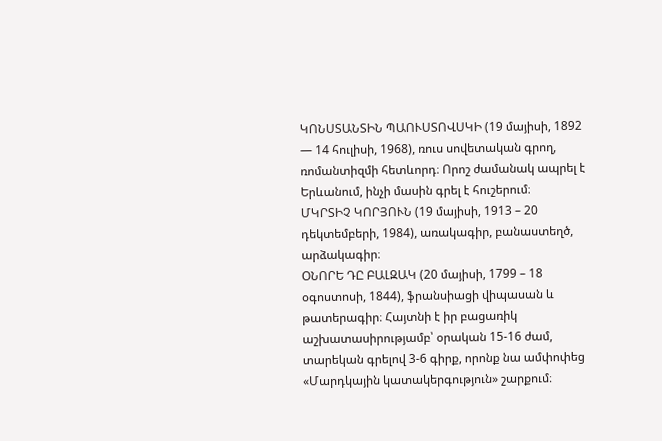ԿՈՆՍՏԱՆՏԻՆ ՊԱՈՒՍՏՈՎՍԿԻ (19 մայիսի, 1892 — 14 հուլիսի, 1968), ռուս սովետական գրող, ռոմանտիզմի հետևորդ։ Որոշ ժամանակ ապրել է Երևանում, ինչի մասին գրել է հուշերում։
ՄԿՐՏԻՉ ԿՈՐՅՈՒՆ (19 մայիսի, 1913 – 20 դեկտեմբերի, 1984), առակագիր, բանաստեղծ, արձակագիր։
ՕՆՈՐԵ ԴԸ ԲԱԼԶԱԿ (20 մայիսի, 1799 – 18 օգոստոսի, 1844), ֆրանսիացի վիպասան և թատերագիր։ Հայտնի է իր բացառիկ աշխատասիրությամբ՝ օրական 15-16 ժամ, տարեկան գրելով 3-6 գիրք, որոնք նա ամփոփեց «Մարդկային կատակերգություն» շարքում։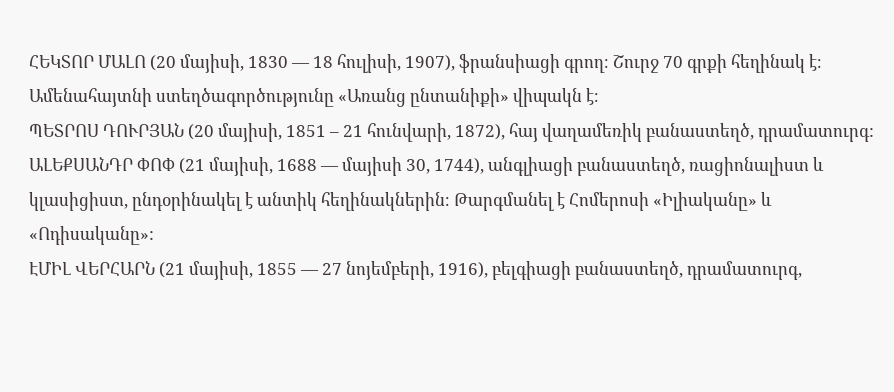ՀԵԿՏՈՐ ՄԱԼՈ (20 մայիսի, 1830 — 18 հուլիսի, 1907), ֆրանսիացի գրող։ Շուրջ 70 գրքի հեղինակ է։ Ամենահայտնի ստեղծագործությունը «Առանց ընտանիքի» վիպակն է։
ՊԵՏՐՈՍ ԴՈՒՐՅԱՆ (20 մայիսի, 1851 – 21 հունվարի, 1872), հայ վաղամեռիկ բանաստեղծ, դրամատուրգ:
ԱԼԵՔՍԱՆԴՐ ՓՈՓ (21 մայիսի, 1688 — մայիսի 30, 1744), անգլիացի բանաստեղծ, ռացիոնալիստ և կլասիցիստ, ընդօրինակել է անտիկ հեղինակներին։ Թարգմանել է Հոմերոսի «Իլիականը» և «Ոդիսականը»:
ԷՄԻԼ ՎԵՐՀԱՐՆ (21 մայիսի, 1855 — 27 նոյեմբերի, 1916), բելգիացի բանաստեղծ, դրամատուրգ,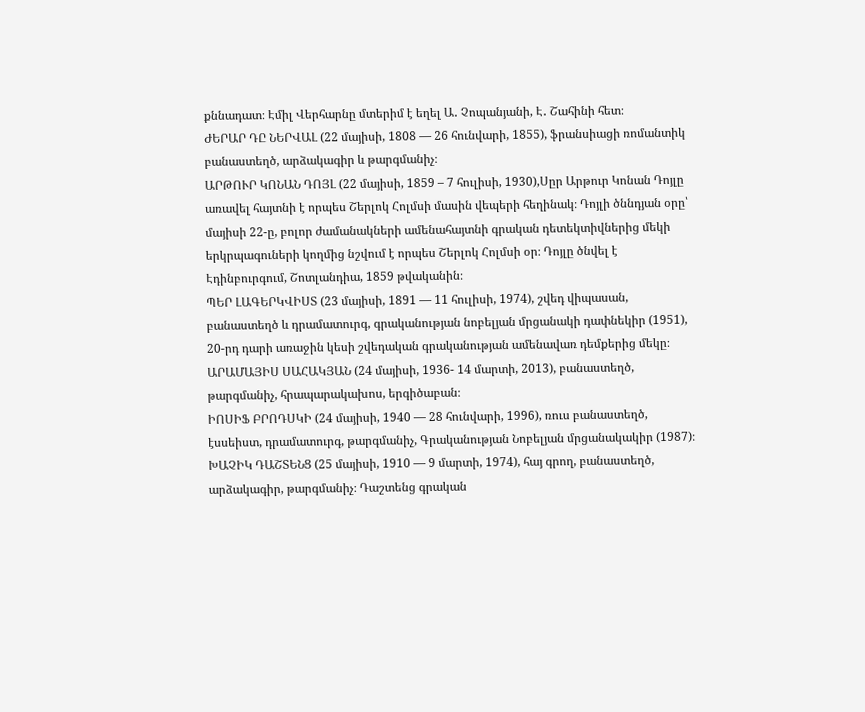քննադատ։ Էմիլ Վերհարնը մտերիմ է եղել Ա․ Չոպանյանի, Է․ Շահինի հետ։
ԺԵՐԱՐ ԴԸ ՆԵՐՎԱԼ (22 մայիսի, 1808 — 26 հունվարի, 1855), ֆրանսիացի ռոմանտիկ բանաստեղծ, արձակագիր և թարգմանիչ։
ԱՐԹՈՒՐ ԿՈՆԱՆ ԴՈՅԼ (22 մայիսի, 1859 – 7 հուլիսի, 1930),Սըր Արթուր Կոնան Դոյլը առավել հայտնի է որպես Շերլոկ Հոլմսի մասին վեպերի հեղինակ։ Դոյլի ծննդյան օրը՝ մայիսի 22-ը, բոլոր ժամանակների ամենահայտնի գրական դետեկտիվներից մեկի երկրպագուների կողմից նշվում է որպես Շերլոկ Հոլմսի օր։ Դոյլը ծնվել է Էդինբուրգում, Շոտլանդիա, 1859 թվականին։
ՊԵՐ ԼԱԳԵՐԿՎԻՍՏ (23 մայիսի, 1891 — 11 հուլիսի, 1974), շվեդ վիպասան, բանաստեղծ և դրամատուրգ, գրականության նոբելյան մրցանակի դափնեկիր (1951), 20-րդ դարի առաջին կեսի շվեդական գրականության ամենավառ դեմքերից մեկը։
ԱՐԱՄԱՅԻՍ ՍԱՀԱԿՅԱՆ (24 մայիսի, 1936- 14 մարտի, 2013), բանաստեղծ, թարգմանիչ, հրապարակախոս, երգիծաբան։
ԻՈՍԻՖ ԲՐՈԴՍԿԻ (24 մայիսի, 1940 — 28 հունվարի, 1996), ռուս բանաստեղծ, էսսեիստ, դրամատուրգ, թարգմանիչ, Գրականության Նոբելյան մրցանակակիր (1987)։
ԽԱՉԻԿ ԴԱՇՏԵՆՑ (25 մայիսի, 1910 — 9 մարտի, 1974), հայ գրող, բանաստեղծ, արձակագիր, թարգմանիչ։ Դաշտենց գրական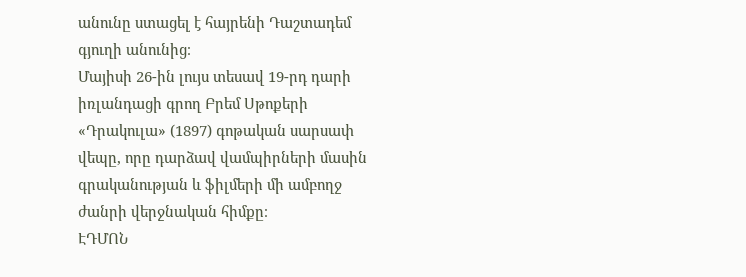անունը ստացել է հայրենի Դաշտադեմ գյուղի անունից։
Մայիսի 26-ին լույս տեսավ 19-րդ դարի իռլանդացի գրող Բրեմ Սթոքերի «Դրակուլա» (1897) գոթական սարսափ վեպը, որը դարձավ վամպիրների մասին գրականության և ֆիլմերի մի ամբողջ ժանրի վերջնական հիմքը։
ԷԴՄՈՆ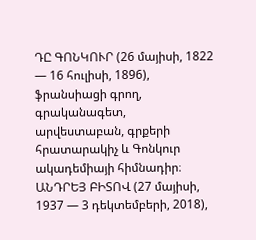ԴԸ ԳՈՆԿՈՒՐ (26 մայիսի, 1822 — 16 հուլիսի, 1896), ֆրանսիացի գրող, գրականագետ, արվեստաբան, գրքերի հրատարակիչ և Գոնկուր ակադեմիայի հիմնադիր։
ԱՆԴՐԵՅ ԲԻՏՈՎ (27 մայիսի, 1937 — 3 դեկտեմբերի, 2018),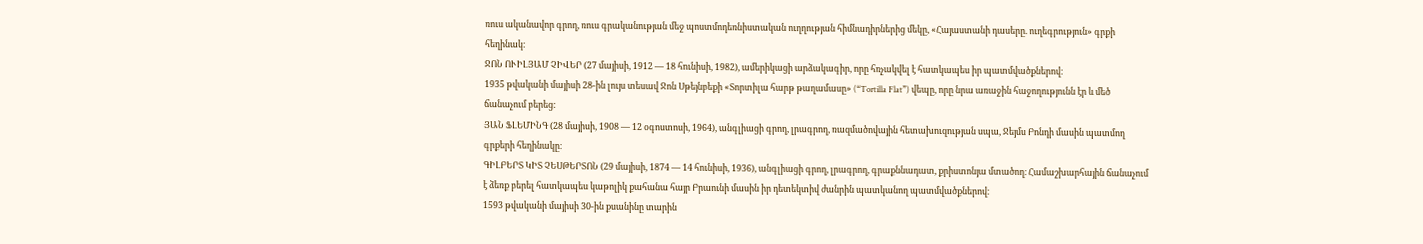ռուս ականավոր գրող, ռուս գրականության մեջ պոստմոդեռնիստական ուղղության հիմնադիրներից մեկը, «Հայաստանի դասերը. ուղեգրություն» գրքի հեղինակ։
ՋՈՆ ՈՒԻԼՅԱՄ ՉԻՎԵՐ (27 մայիսի, 1912 — 18 հունիսի, 1982), ամերիկացի արձակագիր, որը հռչակվել է հատկապես իր պատմվածքներով։
1935 թվականի մայիսի 28-ին լույս տեսավ Ջոն Սթեյնբեքի «Տորտիլա հարթ թաղամասը» (“Tortilla Flat”) վեպը, որը նրա առաջին հաջողությունն էր և մեծ ճանաչում բերեց:
ՅԱՆ ՖԼԵՄԻՆԳ (28 մայիսի, 1908 — 12 օգոստոսի, 1964), անգլիացի գրող, լրագրող, ռազմածովային հետախուզության սպա, Ջեյմս Բոնդի մասին պատմող գրքերի հեղինակը։
ԳԻԼԲԵՐՏ ԿԻՏ ՉԵՍԹԵՐՏՈՆ (29 մայիսի, 1874 — 14 հունիսի, 1936), անգլիացի գրող, լրագրող, գրաքննադատ, քրիստոնյա մտածող։ Համաշխարհային ճանաչում է ձեռք բերել հատկապես կաթոլիկ քահանա հայր Բրաունի մասին իր դետեկտիվ ժանրին պատկանող պատմվածքներով։
1593 թվականի մայիսի 30-ին քսանինը տարին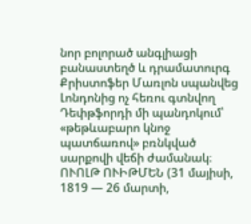նոր բոլորած անգլիացի բանաստեղծ և դրամատուրգ Քրիստոֆեր Մառլոն սպանվեց Լոնդոնից ոչ հեռու գտնվող Դեփթֆորդի մի պանդոկում՝ «թեթևաբարո կնոջ պատճառով» բռնկված սարքովի վեճի ժամանակ։
ՈՒՈԼԹ ՈՒԻԹՄԵՆ (31 մայիսի, 1819 — 26 մարտի,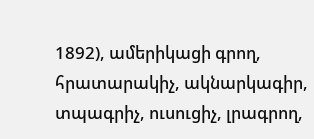1892), ամերիկացի գրող, հրատարակիչ, ակնարկագիր, տպագրիչ, ուսուցիչ, լրագրող,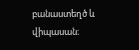բանաստեղծ և վիպասան։